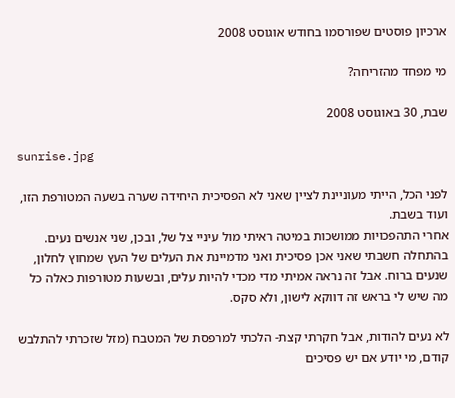ארכיון פוסטים שפורסמו בחודש אוגוסט 2008

מי מפחד מהזריחה?

שבת, 30 באוגוסט 2008

sunrise.jpg

לפני הכל, הייתי מעוניינת לציין שאני לא הפסיכית היחידה שערה בשעה המטורפת הזו, ועוד בשבת.
אחרי התהפכויות ממושכות במיטה ראיתי מול עיניי צל של, ובכן, שני אנשים נעים.
בהתחלה חשבתי שאני אכן פסיכית ואני מדמיינת את העלים של העץ שמחוץ לחלון, שנעים ברוח. אבל זה נראה אמיתי מדי מכדי להיות עלים, ובשעות מטורפות כאלה כל מה שיש לי בראש זה דווקא לישון, ולא סקס.

לא נעים להודות, אבל חקרתי קצת- הלכתי למרפסת של המטבח (מזל שזכרתי להתלבש קודם, מי יודע אם יש פסיכים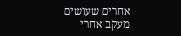אחרים שעושים מעקב אחרי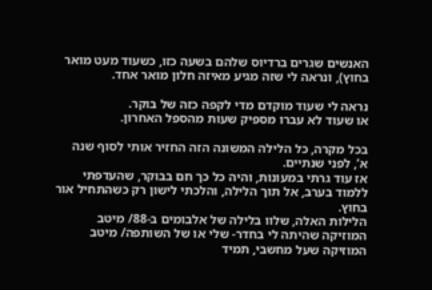האנשים שגרים ברדיוס שלהם בשעה כזו, כשעוד מעט מואר בחוץ), ונראה לי שזה מגיע מאיזה חלון מואר אחד.

נראה לי שעוד מוקדם מדי לקפה כזה של בוקר.
או שעוד לא עברו מספיק שעות מהספל האחרון.

בכל מקרה, כל הלילה המשונה הזה החזיר אותי לסוף שנה א’, לפני שנתיים.
אז עוד גרתי במעונות, והיה כל כך חם בבוקר, שהעדפתי ללמוד בערב, אל תוך הלילה, והלכתי לישון רק כשהתחיל אור בחוץ.
הלילות האלה, שלוו בלילה של אלבומים ב-88/ מיטב המוזיקה שהיתה לי בחדר- שלי או של השותפה/ מיטב המוזיקה שעל מחשבי, תמיד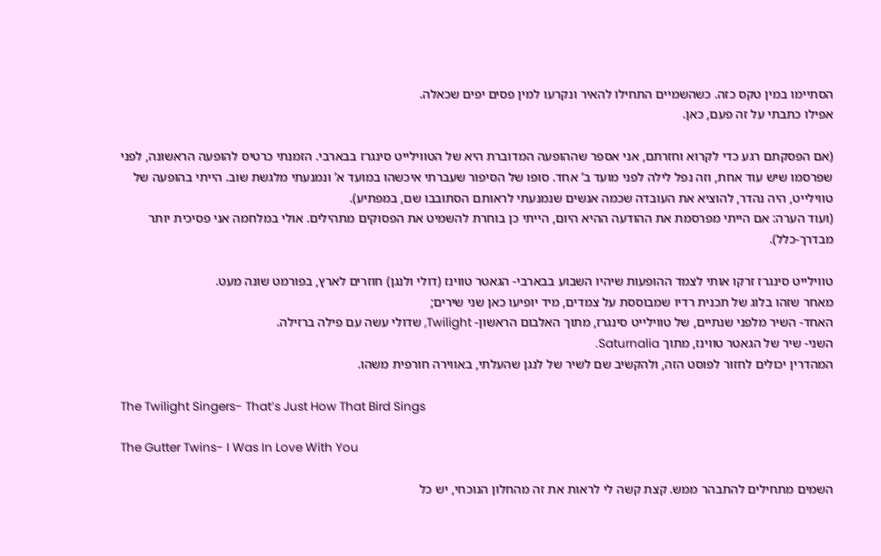הסתיימו במין טקס כזה. כשהשמיים התחילו להאיר ונקרעו למין פסים יפים שכאלה.
אפילו כתבתי על זה פעם, כאן.

(אם הפסקתם רגע כדי לקרוא וחזרתם, אני אספר שההופעה המדוברת היא של הטווילייט סינגרז בבארבי. הזמנתי כרטיס להופעה הראשונה, לפני שפרסמו שיש עוד אחת, וזה נפל לילה לפני מועד ב’ אחד. סופו של הסיפור שעברתי איכשהו במועד א’ ונמנעתי מלגשת שוב. הייתי בהופעה של טווילייט, היה נהדר, להוציא את העובדה שכמה אנשים שנמנעתי לראותם הסתובבו שם, במפתיע).
(ועוד הערה: אם הייתי מפרסמת את ההודעה ההיא היום, הייתי כן בוחרת להשמיט את הפסוקים מתהילים. אולי במלחמה אני פסיכית יותר מבדרך-כלל).

טווילייט סינגרז זרקו אותי לצמד ההופעות שיהיו השבוע בבארבי- הגאטר טווינז (דולי ולנגן) חוזרים לארץ, בפורמט שונה מעט.
מאחר שזהו בלוג של תכנית רדיו שמבוססת על צמדים, מיד יופיעו כאן שני שירים;
האחד- השיר מלפני שנתיים, של טווילייט סינגרז, מתוך האלבום הראשון- Twilight, שדולי עשה עם פילה ברזילה.
השני- שיר של הגאטר טווינז, מתוך Saturnalia.
המהדרין יכולים לחזור לפוסט הזה, ולהקשיב שם לשיר של לנגן שהעלתי, באווירה חורפית משהו.

The Twilight Singers- That’s Just How That Bird Sings

The Gutter Twins- I Was In Love With You

השמים מתחילים להתבהר ממש. קצת קשה לי לראות את זה מהחלון הנוכחי, יש כל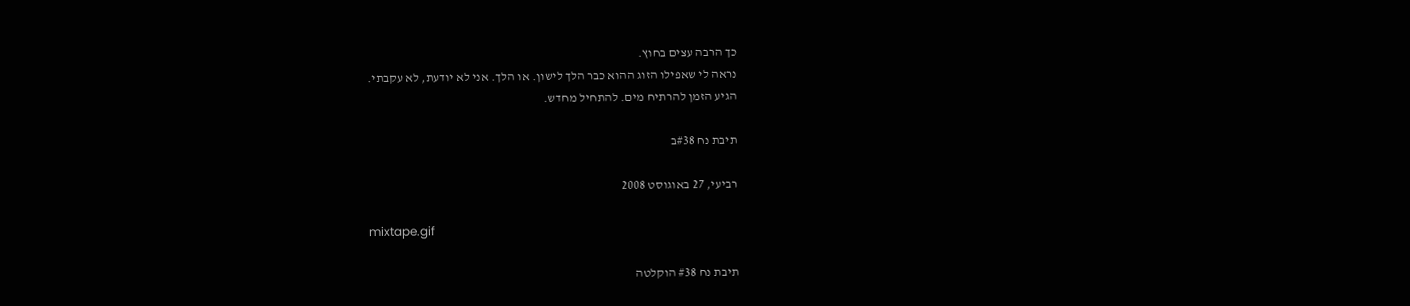כך הרבה עצים בחוץ.
נראה לי שאפילו הזוג ההוא כבר הלך לישון. או הלך. אני לא יודעת, לא עקבתי.
הגיע הזמן להרתיח מים. להתחיל מחדש.

תיבת נח #38ב

רביעי, 27 באוגוסט 2008

mixtape.gif

תיבת נח #38 הוקלטה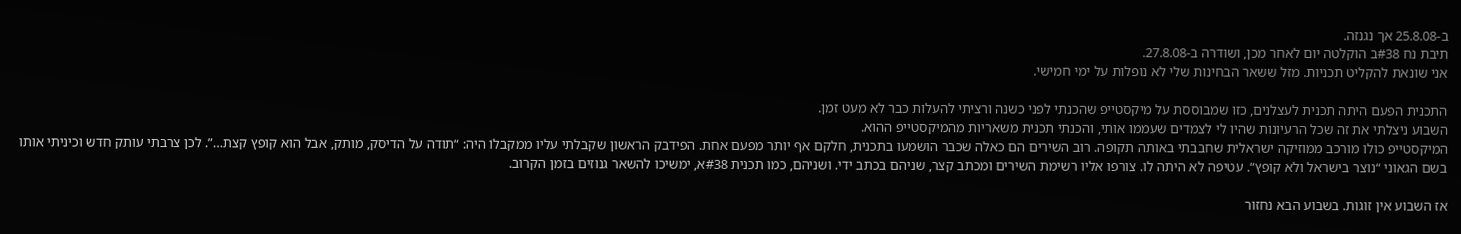ב-25.8.08 אך נגנזה.
תיבת נח #38ב הוקלטה יום לאחר מכן, ושודרה ב-27.8.08.
אני שונאת להקליט תכניות. מזל ששאר הבחינות שלי לא נופלות על ימי חמישי.

התכנית הפעם היתה תכנית לעצלנים, כזו שמבוססת על מיקסטייפ שהכנתי לפני כשנה ורציתי להעלות כבר לא מעט זמן.
השבוע ניצלתי את זה שכל הרעיונות שהיו לי לצמדים שעממו אותי, והכנתי תכנית משאריות מהמיקסטייפ ההוא.
המיקסטייפ כולו מורכב ממוזיקה ישראלית שחבבתי באותה תקופה. רוב השירים הם כאלה שכבר הושמעו בתכנית, חלקם אף יותר מפעם אחת. הפידבק הראשון שקבלתי עליו ממקבלוֹ היה: “תודה על הדיסק, מותק, אבל הוא קופץ קצת…”. לכן צרבתי עותק חדש וכיניתי אותו בשם הגאוני “נוצר בישראל ולא קופץ“. עטיפה לא היתה לו. צורפו אליו רשימת השירים ומכתב קצר, שניהם בכתב ידי. ושניהם, כמו תכנית #38א, ימשיכו להשאר גנוזים בזמן הקרוב.

אז השבוע אין זוגות. בשבוע הבא נחזור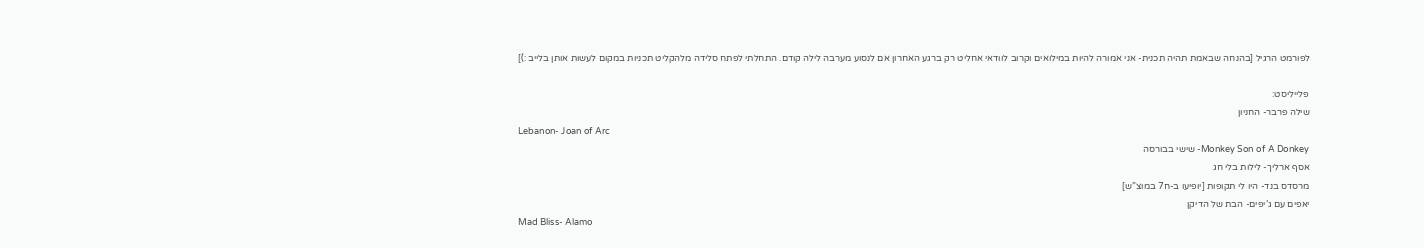לפורמט הרגיל [בהנחה שבאמת תהיה תכנית- אני אמורה להיות במילואים וקרוב לוודאי אחליט רק ברגע האחרון אם לנסוע מערבה לילה קודם. התחלתי לפתח סלידה מלהקליט תכניות במקום לעשות אותן בלייב :)]

פלייליסט:
שילה פרבר- החניון
Lebanon- Joan of Arc
Monkey Son of A Donkey- שישי בבורסה
אסף ארליך- לילות בלי חג
מרסדס בנד- היו לי תקופות [יופיעו ב-ח7 במוצ”ש]
יאפים עם ג’יפים- הבת של הדיקן
Mad Bliss- Alamo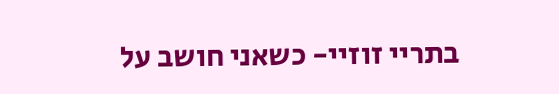בתריי זוזיי- כשאני חושב על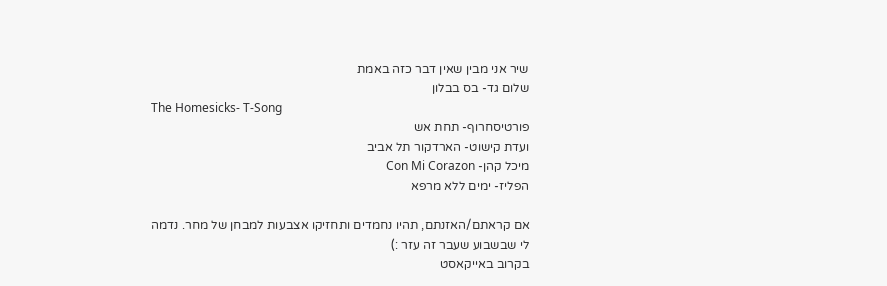שיר אני מבין שאין דבר כזה באמת
שלום גד- בס בבלון
The Homesicks- T-Song
פורטיסחרוף- תחת אש
ועדת קישוט- הארדקור תל אביב
מיכל קהן- Con Mi Corazon
הפליז- ימים ללא מרפא

אם קראתם/האזנתם, תהיו נחמדים ותחזיקו אצבעות למבחן של מחר. נדמה לי שבשבוע שעבר זה עזר :)
בקרוב באייקאסט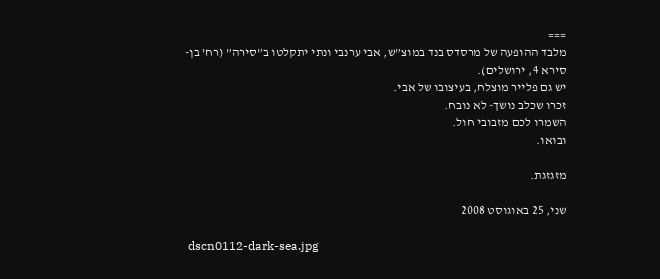===
מלבד ההופעה של מרסדס בנד במוצ”ש, אבי ערנבי ונתי יתקלטו ב”סירה” (רח’ בן-סירא 4, ירושלים).
יש גם פלייר מוצלח, בעיצובו של אבי.
זכרו שכלב נושך- לא נובח.
השמרו לכם מזבובי חול.
ובואו.

מזגזגת.

שני, 25 באוגוסט 2008

 dscn0112-dark-sea.jpg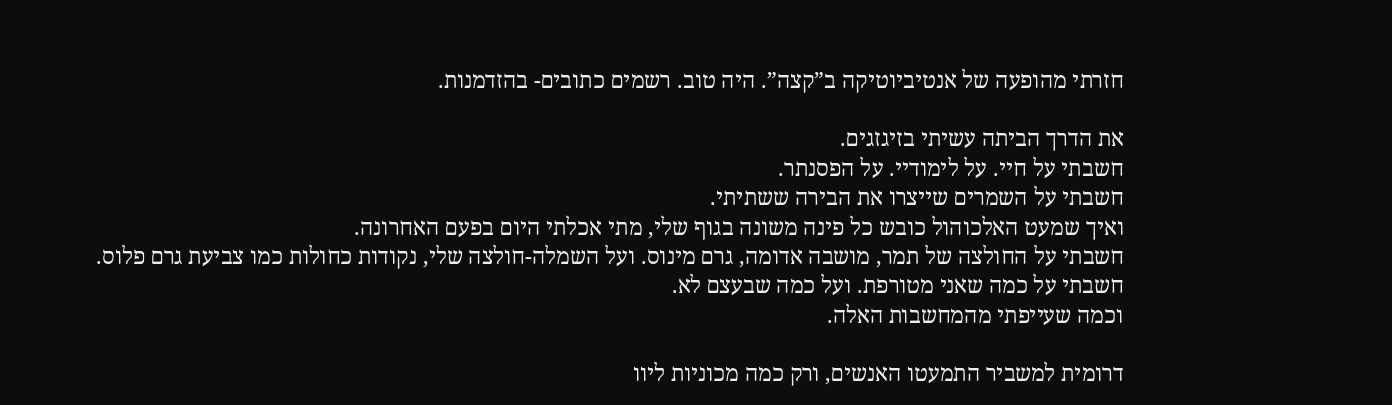חזרתי מהופעה של אנטיביוטיקה ב”קצה”. היה טוב. רשמים כתובים- בהזדמנות.

את הדרך הביתה עשיתי בזיגזגים.
חשבתי על חיי. על לימודיי. על הפסנתר.
חשבתי על השמרים שייצרו את הבירה ששתיתי.
ואיך שמעט האלכוהול כובש כל פינה משונה בגוף שלי, מתי אכלתי היום בפעם האחרונה.
חשבתי על החולצה של תמר, מושבה אדומה, גרם מינוס. ועל השמלה-חולצה שלי, נקודות כחולות כמו צביעת גרם פלוס.
חשבתי על כמה שאני מטורפת. ועל כמה שבעצם לא.
וכמה שעייפתי מהמחשבות האלה.

דרומית למשביר התמעטו האנשים, ורק כמה מכוניות ליוו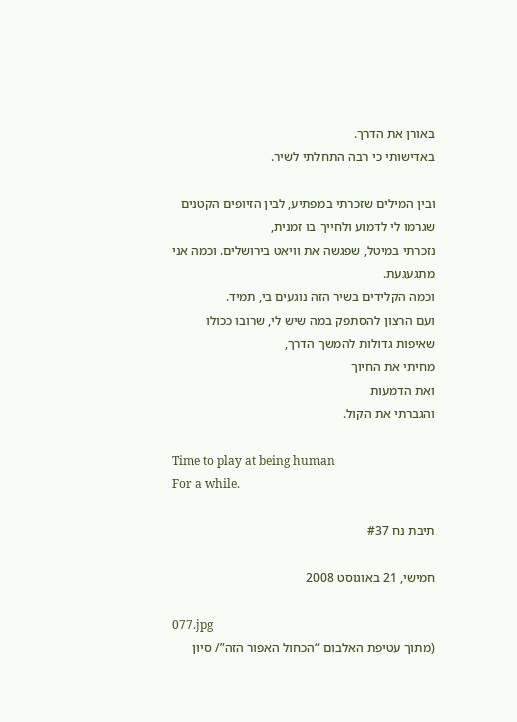באורן את הדרך.
באדישותי כי רבה התחלתי לשיר.

ובין המילים שזכרתי במפתיע, לבין הזיופים הקטנים שגרמו לי לדמוע ולחייך בו זמנית,
נזכרתי במיטל, שפגשה את וויאט בירושלים. וכמה אני מתגעגעת.
וכמה הקלידים בשיר הזה נוגעים בי, תמיד.
ועם הרצון להסתפק במה שיש לי, שרובו ככולו שאיפות גדולות להמשך הדרך,
מחיתי את החיוך
ואת הדמעות
והגברתי את הקול.

Time to play at being human
For a while.

תיבת נח #37

חמישי, 21 באוגוסט 2008

077.jpg
(מתוך עטיפת האלבום “הכחול האפור הזה”/ סיון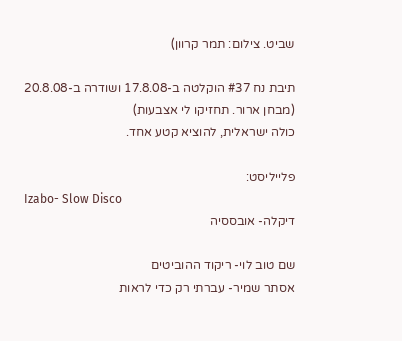שביט. צילום: תמר קרוון)

תיבת נח #37 הוקלטה ב-17.8.08 ושודרה ב-20.8.08 (מבחן ארור. תחזיקו לי אצבעות)
כולה ישראלית, להוציא קטע אחד.

פלייליסט:
Izabo- Slow Disco
דיקלה- אובססיה

שם טוב לוי- ריקוד ההוביטים
אסתר שמיר- עברתי רק כדי לראות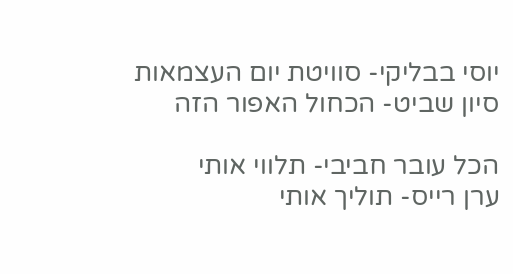יוסי בבליקי- סוויטת יום העצמאות
סיון שביט- הכחול האפור הזה

הכל עובר חביבי- תלווי אותי
ערן רייס- תוליך אותי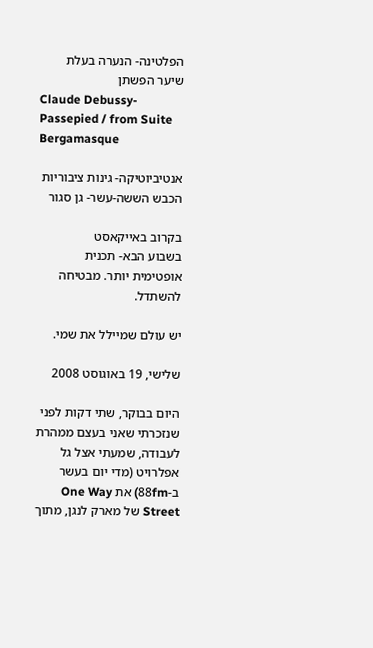הפלטינה- הנערה בעלת שיער הפשתן
Claude Debussy- Passepied / from Suite Bergamasque

אנטיביוטיקה- גינות ציבוריות
הכבש הששה-עשר- גן סגור

בקרוב באייקאסט
בשבוע הבא- תכנית אופטימית יותר. מבטיחה להשתדל.

יש עולם שמיילל את שמי.

שלישי, 19 באוגוסט 2008

היום בבוקר, שתי דקות לפני שנזכרתי שאני בעצם ממהרת לעבודה, שמעתי אצל גל אפלרויט (מדי יום בעשר ב-88fm) את One Way Street של מארק לנגן, מתוך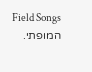Field Songs המופתי.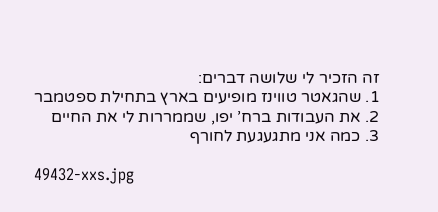זה הזכיר לי שלושה דברים:
1. שהגאטר טווינז מופיעים בארץ בתחילת ספטמבר
2. את העבודות ברח’ יפו, שממררות לי את החיים
3. כמה אני מתגעגעת לחורף

49432-xxs.jpg